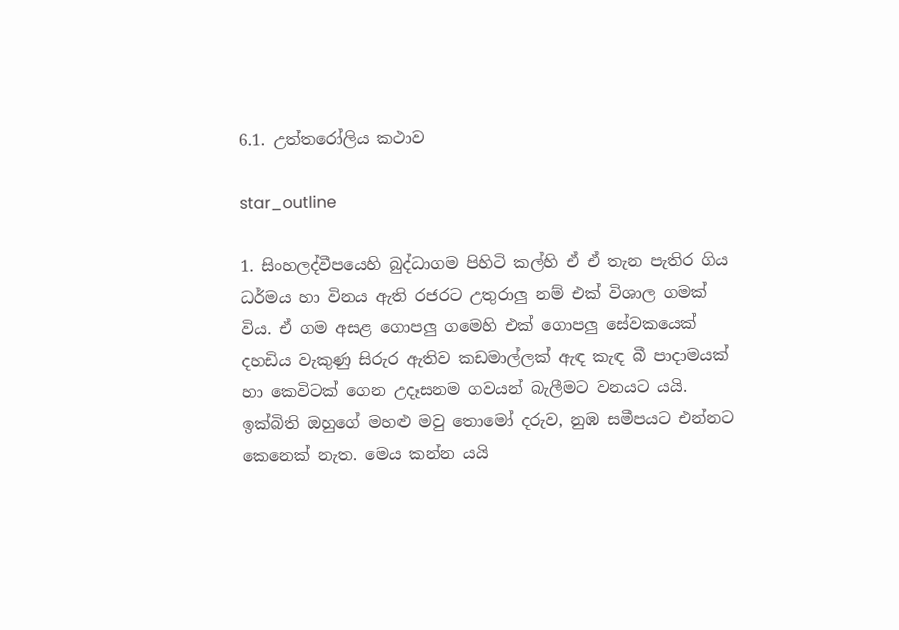6.1. උත්තරෝලිය කථාව

star_outline

1. සිංහලද්වීපයෙහි බුද්ධාගම පිහිටි කල්හි ඒ ඒ තැන පැතිර ගිය ධර්මය හා විනය ඇති රජරට උතුරාලු නම් එක් විශාල ගමක් විය. ඒ ගම අසළ ගොපලු ගමෙහි එක් ගොපලු සේවකයෙක් දහඩිය වැකුණු සිරුර ඇතිව කඩමාල්ලක් ඇඳ කැඳ බී පාදාමයක් හා කෙවිටක් ගෙන උදෑසනම ගවයන් බැලීමට වනයට යයි. ඉක්බිති ඔහුගේ මහළු මවු තොමෝ දරුව, නුඹ සමීපයට එන්නට කෙනෙක් නැත. මෙය කන්න යයි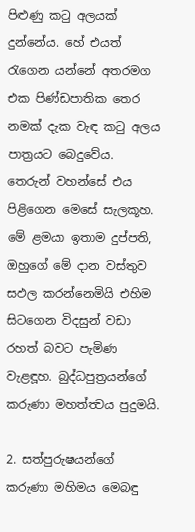පිළුණු කටු අලයක් දුන්නේය. හේ එයත් රැගෙන යන්නේ අතරමග එක පිණ්ඩපාතික තෙර නමක් දැක වැඳ කටු අලය පාත්‍ර‍යට බෙදුවේය. තෙරුන් වහන්සේ එය පිළිගෙන මෙසේ සැලකූහ. මේ ළමයා ඉතාම දුප්පති, ඔහුගේ මේ දාන වස්තුව සඵල කරන්නෙමියි එහිම සිටගෙන විදසුන් වඩා රහත් බවට පැමිණ වැළඳූහ. බුද්ධපුත්‍ර‍යන්ගේ කරුණා මහත්ත්‍වය පුදුමයි.

2. සත්පුරුෂයන්ගේ කරුණා මහිමය මෙබඳු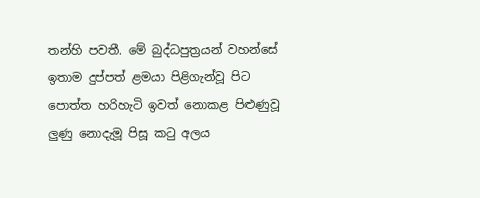තන්හි පවතී. මේ බුද්ධපුත්‍ර‍යන් වහන්සේ ඉතාම දුප්පත් ළමයා පිළිගැන්වූ පිට පොත්ත හරිහැටි ඉවත් නොකළ පිළුණුවූ ලුණු නොදැමූ පිසූ කටු අලය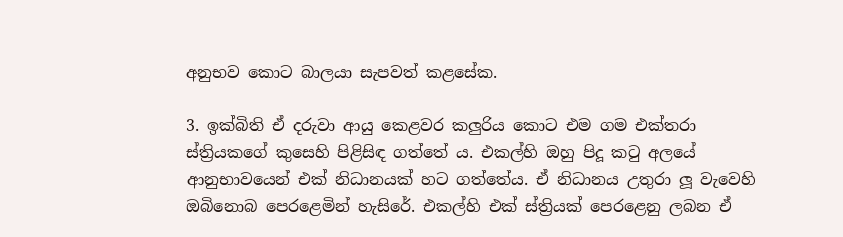අනුභව කොට බාලයා සැපවත් කළසේක.

3. ඉක්බිති ඒ දරුවා ආයු කෙළවර කලුරිය කොට එම ගම එක්තරා ස්ත්‍රියකගේ කුසෙහි පිළිසිඳ ගත්තේ ය. එකල්හි ඔහු පිදූ කටු අලයේ ආනුභාවයෙන් එක් නිධානයක් හට ගත්තේය. ඒ නිධානය උතුරා ලූ වැවෙහි ඔබිනොබ පෙරළෙමින් හැසිරේ. එකල්හි එක් ස්ත්‍රියක් පෙරළෙනු ලබන ඒ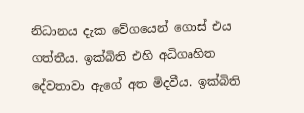නිධානය දැක වේගයෙන් ගොස් එය ගත්තීය. ඉක්බිති එහි අධිගෘහිත දේවතාවා ඇගේ අත මිදවීය. ඉක්බිති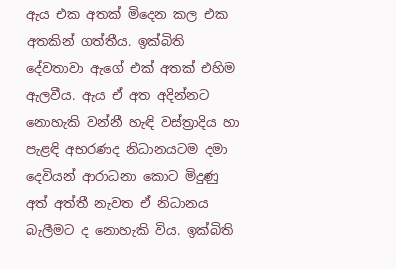ඇය එක අතක් මිදෙන කල එක අතකින් ගත්තීය. ඉක්බිති දේවතාවා ඇගේ එක් අතක් එහිම ඇලවීය. ඇය ඒ අත අදින්නට නොහැකි වන්නී හැඳි වස්ත්‍රාදිය හා පැළඳි අභරණද නිධානයටම දමා දෙවියන් ආරාධනා කොට මිදුණු අත් අත්තී නැවත ඒ නිධානය බැලීමට ද නොහැකි විය. ඉක්බිති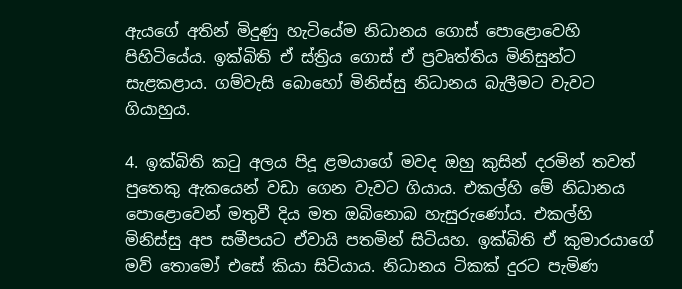ඇයගේ අතින් මිදුණු හැටියේම නිධානය ගොස් පොළොවෙහි පිහිටියේය. ඉක්බිති ඒ ස්ත්‍රිය ගොස් ඒ ප්‍ර‍වෘත්තිය මිනිසුන්ට සැළකළාය. ගම්වැසි බොහෝ මිනිස්සු නිධානය බැලීමට වැවට ගියාහුය.

4. ඉක්බිති කටු අලය පිදූ ළමයාගේ මවද ඔහු කුසින් දරමින් තවත් පුතෙකු ඇකයෙන් වඩා ගෙන වැවට ගියාය. එකල්හි මේ නිධානය පොළොවෙන් මතුවී දිය මත ඔබිනොබ හැසුරුණෝය. එකල්හි මිනිස්සු අප සමීපයට ඒවායි පතමින් සිටියහ. ඉක්බිති ඒ කුමාරයාගේ මව් තොමෝ එසේ කියා සිටියාය. නිධානය ටිකක් දුරට පැමිණ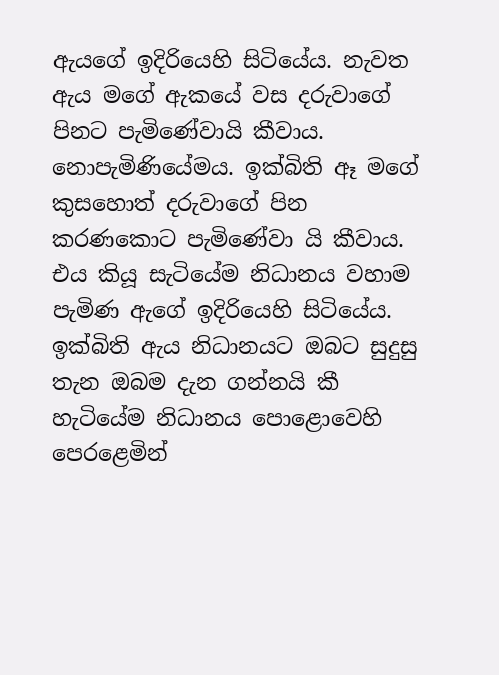ඇයගේ ඉදිරියෙහි සිටියේය. නැවත ඇය මගේ ඇකයේ වස දරුවාගේ පිනට පැමිණේවායි කීවාය. නොපැමිණියේමය. ඉක්බිති ඈ මගේ කුසහොත් දරුවාගේ පින කරණකොට පැමිණේවා යි කීවාය. එය කියූ සැටියේම නිධානය වහාම පැමිණ ඇගේ ඉදිරියෙහි සිටියේය. ඉක්බිති ඇය නිධානයට ඔබට සුදුසු තැන ඔබම දැන ගන්නයි කී හැටියේම නිධානය පොළොවෙහි පෙරළෙමින්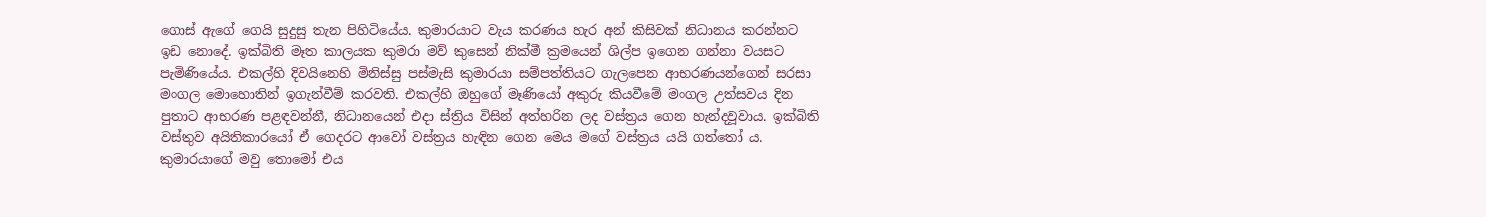ගොස් ඇගේ ගෙයි සුදුසු තැන පිහිටියේය. කුමාරයාට වැය කරණය හැර අන් කිසිවක් නිධානය කරන්නට ඉඩ නොදේ. ඉක්බිති මෑත කාලයක කුමරා මව් කුසෙන් නික්මී ක්‍ර‍මයෙන් ශිල්ප ඉගෙන ගන්නා වයසට පැමිණියේය. එකල්හි දිවයිනෙහි මිනිස්සු පස්මැසි කුමාරයා සම්පත්තියට ගැලපෙන ආභරණයන්ගෙන් සරසා මංගල මොහොතින් ඉගැන්වීම් කරවති. එකල්හි ඔහුගේ මෑණියෝ අකුරු කියවීමේ මංගල උත්සවය දින පුතාට ආභරණ පළඳවන්නී, නිධානයෙන් එදා ස්ත්‍රිය විසින් අත්හරින ලද වස්ත්‍ර‍ය ගෙන හැන්දවූවාය. ඉක්බිති වස්තුව අයිතිකාරයෝ ඒ ගෙදරට ආවෝ වස්ත්‍ර‍ය හැඳින ගෙන මෙය මගේ වස්ත්‍ර‍ය යයි ගත්තෝ ය. කුමාරයාගේ මවු තොමෝ එය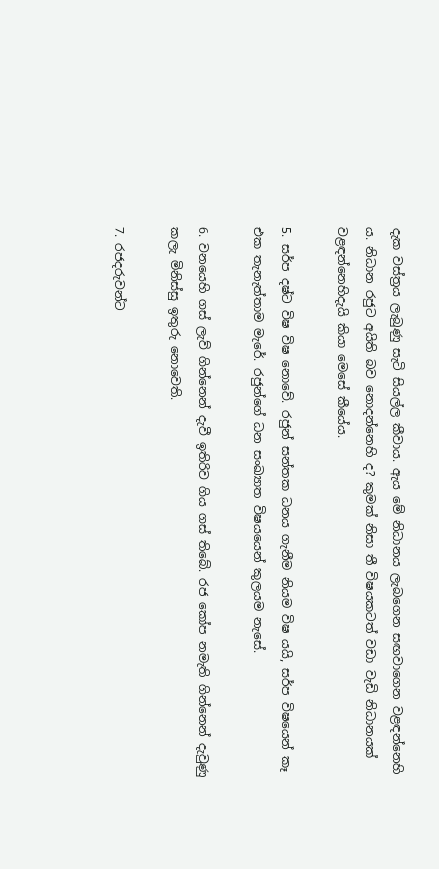දැක වස්ත්‍ර‍ය ලැබුණු සැටි සියල්ල කීවාය. ඇය මේ නිධානය ලැබගෙන සඟවාගෙන වළඳන්නෙහි ය. නිධාන රජුට අයිති බව නොදන්නෙහි ද? කුමක් නිසා තී විෂයකටත් වඩා වැඩි නිධානයක් වළඳන්නෙහිදැයි කියා මෙසේ කීයේය.

5. සර්ප දෂ්ට විෂ විෂ නොවේ. රජුන් සන්තක ධනය ගැනීම නියම විෂ යයි, සර්ප විෂයෙන් කෑ එක තැනැත්තාම මැරේ. රජුන්ගේ ධන සංඛ්‍යාත විෂයයෙන් කුලයම නැසේ.

6. වනයෙහි ගස් ලැව් ගින්නෙන් දැවී ඉතිරිව ගිය ගස් තිබේ. රජ කෝප නමැති ගින්නෙන් දැවුණු කලැ මිනිස්සු ඉතුරු නොවෙති.

7. රජදරුවන්ට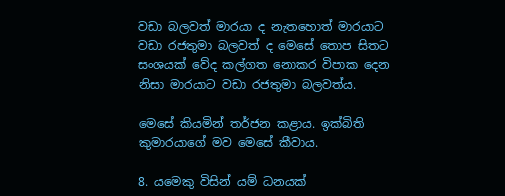වඩා බලවත් මාරයා ද නැතහොත් මාරයාට වඩා රජතුමා බලවත් ද මෙසේ තොප සිතට සංශයක් වේද කල්ගත නොකර විපාක දෙන නිසා මාරයාට වඩා රජතුමා බලවත්ය.

මෙසේ කියමින් තර්ජන කළාය. ඉක්බිති කුමාරයාගේ මව මෙසේ කීවාය.

8. යමෙකු විසින් යම් ධනයක්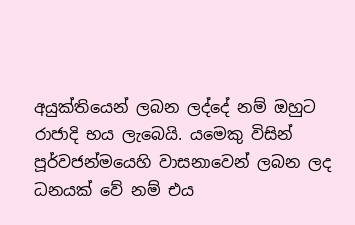අයුක්තියෙන් ලබන ලද්දේ නම් ඔහුට රාජාදි භය ලැබෙයි. යමෙකු විසින් පූර්වජන්මයෙහි වාසනාවෙන් ලබන ලද ධනයක් වේ නම් එය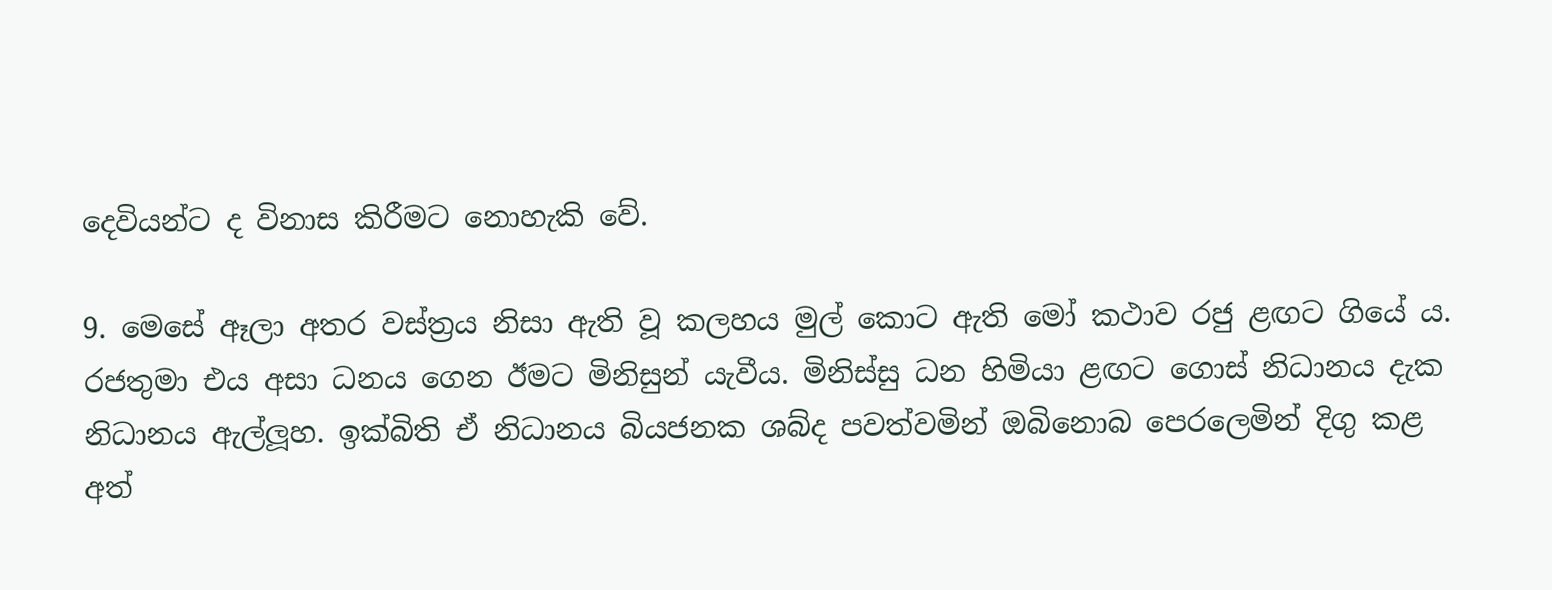දෙවියන්ට ද විනාස කිරීමට නොහැකි වේ.

9. මෙසේ ඈලා අතර වස්ත්‍ර‍ය නිසා ඇති වූ කලහය මුල් කොට ඇති මෝ කථාව රජු ළඟට ගියේ ය. රජතුමා එය අසා ධනය ගෙන ඊමට මිනිසුන් යැවීය. මිනිස්සු ධන හිමියා ළඟට ගොස් නිධානය දැක නිධානය ඇල්ලූහ. ඉක්බිති ඒ නිධානය බියජනක ශබ්ද පවත්වමින් ඔබිනොබ පෙරලෙමින් දිගු කළ අත්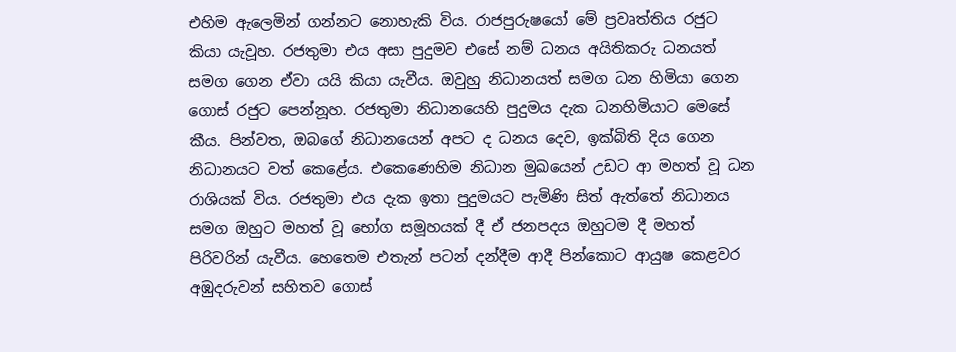එහිම ඇලෙමින් ගන්නට නොහැකි විය. රාජපුරුෂයෝ මේ ප්‍ර‍වෘත්තිය රජුට කියා යැවූහ. රජතුමා එය අසා පුදුමව එසේ නම් ධනය අයිතිකරු ධනයත් සමග ගෙන ඒවා යයි කියා යැවීය. ඔවුහු නිධානයත් සමග ධන හිමියා ගෙන ගොස් රජුට පෙන්නූහ. රජතුමා නිධානයෙහි පුදුමය දැක ධනහිමියාට මෙසේ කීය. පින්වත, ඔබගේ නිධානයෙන් අපට ද ධනය දෙව, ඉක්බිති දිය ගෙන නිධානයට වත් කෙළේය. එකෙණෙහිම නිධාන මුඛයෙන් උඩට ආ මහත් වූ ධන රාශියක් විය. රජතුමා එය දැක ඉතා පුදුමයට පැමිණි සිත් ඇත්තේ නිධානය සමග ඔහුට මහත් වූ භෝග සමූහයක් දී ඒ ජනපදය ඔහුටම දී මහත් පිරිවරින් යැවීය. හෙතෙම එතැන් පටන් දන්දීම ආදී පින්කොට ආයුෂ කෙළවර අඹුදරුවන් සහිතව ගොස්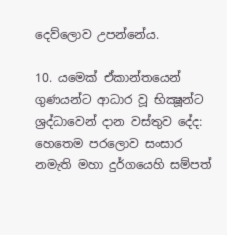දෙව්ලොව උපන්නේය.

10. යමෙක් ඒකාන්තයෙන් ගුණයන්ට ආධාර වූ භික්‍ෂූන්ට ශ්‍ර‍ද්ධාවෙන් දාන වස්තුව දේද: හෙතෙම පරලොව සංසාර නමැති මහා දුර්ගයෙහි සම්පත්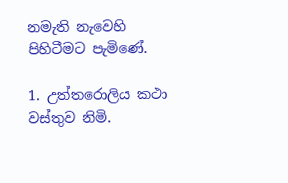නමැති නැවෙහි පිහිටීමට පැමිණේ.

1. උත්තරොලිය කථා වස්තුව නිමි.